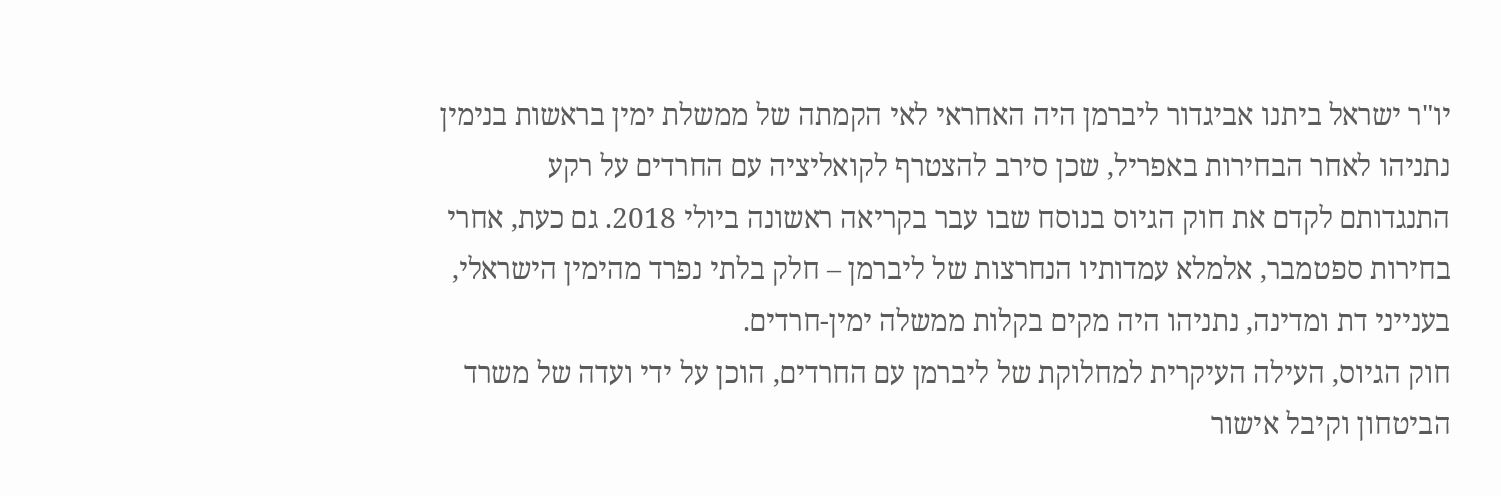יו"ר ישראל ביתנו אביגדור ליברמן היה האחראי לאי הקמתה של ממשלת ימין בראשות בנימין נתניהו לאחר הבחירות באפריל, שכן סירב להצטרף לקואליציה עם החרדים על רקע התנגדותם לקדם את חוק הגיוס בנוסח שבו עבר בקריאה ראשונה ביולי 2018. גם כעת, אחרי בחירות ספטמבר, אלמלא עמדותיו הנחרצות של ליברמן – חלק בלתי נפרד מהימין הישראלי, בענייני דת ומדינה, נתניהו היה מקים בקלות ממשלה ימין-חרדים.
חוק הגיוס, העילה העיקרית למחלוקת של ליברמן עם החרדים, הוכן על ידי ועדה של משרד הביטחון וקיבל אישור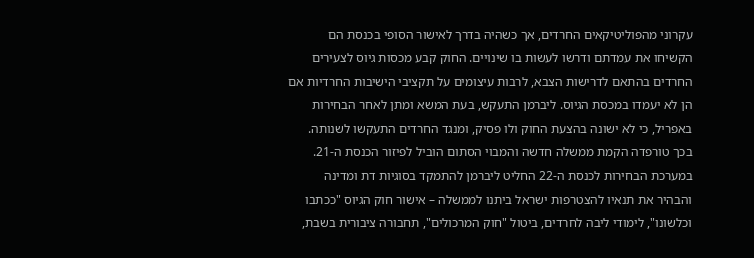עקרוני מהפוליטיקאים החרדים, אך כשהיה בדרך לאישור הסופי בכנסת הם הקשיחו את עמדתם ודרשו לעשות בו שינויים. החוק קבע מכסות גיוס לצעירים החרדים בהתאם לדרישות הצבא, לרבות עיצומים על תקציבי הישיבות החרדיות אם הן לא יעמדו במכסת הגיוס. ליברמן התעקש, בעת המשא ומתן לאחר הבחירות באפריל, כי לא ישונה בהצעת החוק ולו פסיק, ומנגד החרדים התעקשו לשנותה. בכך טורפדה הקמת ממשלה חדשה והמבוי הסתום הוביל לפיזור הכנסת ה-21.
במערכת הבחירות לכנסת ה-22 החליט ליברמן להתמקד בסוגיות דת ומדינה והבהיר את תנאיו להצטרפות ישראל ביתנו לממשלה – אישור חוק הגיוס "ככתבו וכלשונו", לימודי ליבה לחרדים, ביטול "חוק המרכולים", תחבורה ציבורית בשבת,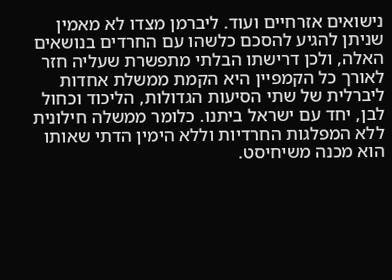נישואים אזרחיים ועוד. ליברמן מצדו לא מאמין שניתן להגיע להסכם כלשהו עם החרדים בנושאים האלה, ולכן דרישתו הבלתי מתפשרת שעליה חזר לאורך כל הקמפיין היא הקמת ממשלת אחדות ליברלית של שתי הסיעות הגדולות, הליכוד וכחול לבן, יחד עם ישראל ביתנו. כלומר ממשלה חילונית ללא המפלגות החרדיות וללא הימין הדתי שאותו הוא מכנה משיחיסט.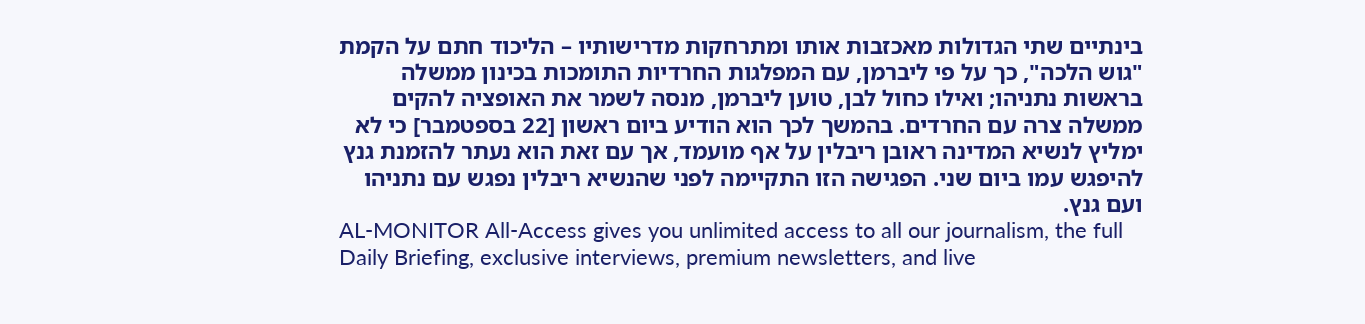בינתיים שתי הגדולות מאכזבות אותו ומתרחקות מדרישותיו – הליכוד חתם על הקמת "גוש הלכה", כך על פי ליברמן, עם המפלגות החרדיות התומכות בכינון ממשלה בראשות נתניהו; ואילו כחול לבן, טוען ליברמן, מנסה לשמר את האופציה להקים ממשלה צרה עם החרדים. בהמשך לכך הוא הודיע ביום ראשון [22 בספטמבר] כי לא ימליץ לנשיא המדינה ראובן ריבלין על אף מועמד, אך עם זאת הוא נעתר להזמנת גנץ להיפגש עמו ביום שני. הפגישה הזו התקיימה לפני שהנשיא ריבלין נפגש עם נתניהו ועם גנץ.
AL-MONITOR All-Access gives you unlimited access to all our journalism, the full Daily Briefing, exclusive interviews, premium newsletters, and live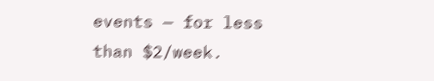events — for less than $2/week.